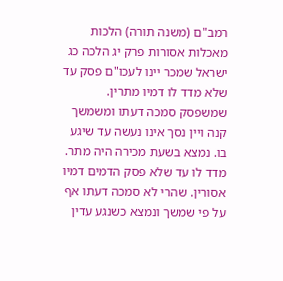רמב"ם (משנה תורה) הלכות מאכלות אסורות פרק יג הלכה כג
ישראל שמכר יינו לעכו"ם פסק עד שלא מדד לו דמיו מתרין. שמשפסק סמכה דעתו ומשמשך קנה ויין נסך אינו נעשה עד שיגע בו. נמצא בשעת מכירה היה מתר. מדד לו עד שלא פסק הדמים דמיו אסורין. שהרי לא סמכה דעתו אף על פי שמשך ונמצא כשנגע עדין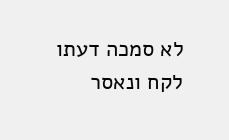לא סמכה דעתו לקח ונאסר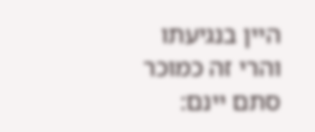היין בנגיעתו והרי זה כמוכר סתם יינם: